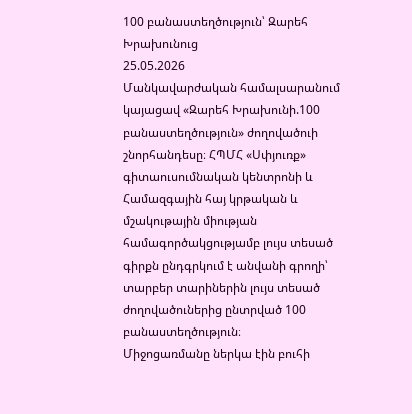100 բանաստեղծություն՝ Զարեհ Խրախունուց
25.05.2026
Մանկավարժական համալսարանում կայացավ «Զարեհ Խրախունի.100 բանաստեղծություն» ժողովածուի շնորհանդեսը։ ՀՊՄՀ «Սփյուռք» գիտաուսումնական կենտրոնի և Համազգային հայ կրթական և մշակութային միության համագործակցությամբ լույս տեսած գիրքն ընդգրկում է անվանի գրողի՝ տարբեր տարիներին լույս տեսած ժողովածուներից ընտրված 100 բանաստեղծություն։
Միջոցառմանը ներկա էին բուհի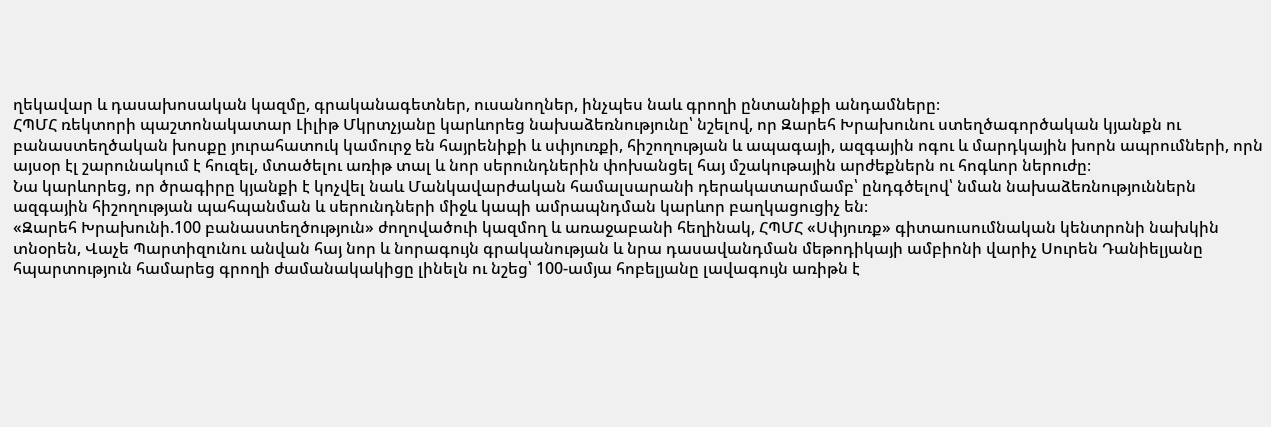ղեկավար և դասախոսական կազմը, գրականագետներ, ուսանողներ, ինչպես նաև գրողի ընտանիքի անդամները։
ՀՊՄՀ ռեկտորի պաշտոնակատար Լիլիթ Մկրտչյանը կարևորեց նախաձեռնությունը՝ նշելով, որ Զարեհ Խրախունու ստեղծագործական կյանքն ու բանաստեղծական խոսքը յուրահատուկ կամուրջ են հայրենիքի և սփյուռքի, հիշողության և ապագայի, ազգային ոգու և մարդկային խորն ապրումների, որն այսօր էլ շարունակում է հուզել, մտածելու առիթ տալ և նոր սերունդներին փոխանցել հայ մշակութային արժեքներն ու հոգևոր ներուժը։
Նա կարևորեց, որ ծրագիրը կյանքի է կոչվել նաև Մանկավարժական համալսարանի դերակատարմամբ՝ ընդգծելով՝ նման նախաձեռնություններն ազգային հիշողության պահպանման և սերունդների միջև կապի ամրապնդման կարևոր բաղկացուցիչ են։
«Զարեհ Խրախունի.100 բանաստեղծություն» ժողովածուի կազմող և առաջաբանի հեղինակ, ՀՊՄՀ «Սփյուռք» գիտաուսումնական կենտրոնի նախկին տնօրեն, Վաչե Պարտիզունու անվան հայ նոր և նորագույն գրականության և նրա դասավանդման մեթոդիկայի ամբիոնի վարիչ Սուրեն Դանիելյանը հպարտություն համարեց գրողի ժամանակակիցը լինելն ու նշեց՝ 100-ամյա հոբելյանը լավագույն առիթն է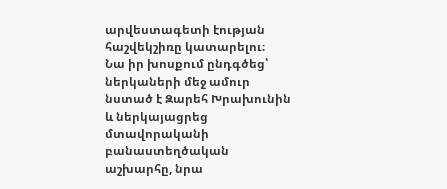արվեստագետի էության հաշվեկշիռը կատարելու։
Նա իր խոսքում ընդգծեց՝ ներկաների մեջ ամուր նստած է Զարեհ Խրախունին և ներկայացրեց մտավորականի բանաստեղծական աշխարհը, նրա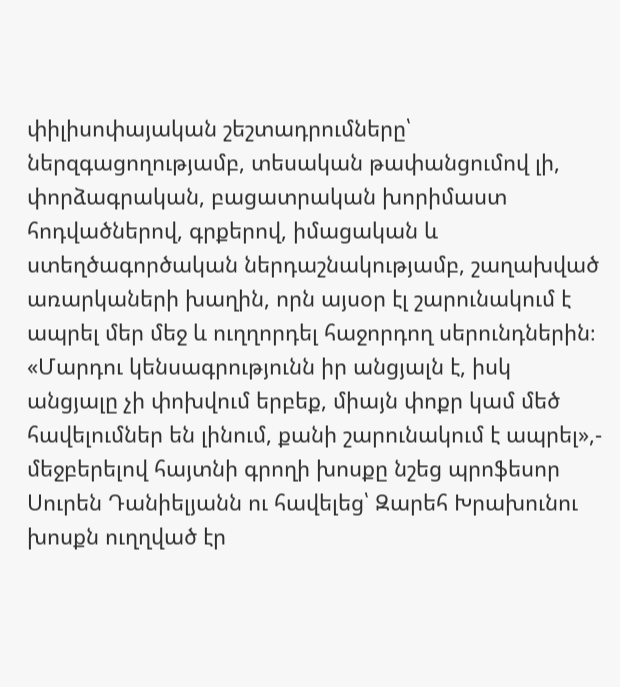փիլիսոփայական շեշտադրումները՝ ներզգացողությամբ, տեսական թափանցումով լի, փորձագրական, բացատրական խորիմաստ հոդվածներով, գրքերով, իմացական և ստեղծագործական ներդաշնակությամբ, շաղախված առարկաների խաղին, որն այսօր էլ շարունակում է ապրել մեր մեջ և ուղղորդել հաջորդող սերունդներին։
«Մարդու կենսագրությունն իր անցյալն է, իսկ անցյալը չի փոխվում երբեք, միայն փոքր կամ մեծ հավելումներ են լինում, քանի շարունակում է ապրել»,- մեջբերելով հայտնի գրողի խոսքը նշեց պրոֆեսոր Սուրեն Դանիելյանն ու հավելեց՝ Զարեհ Խրախունու խոսքն ուղղված էր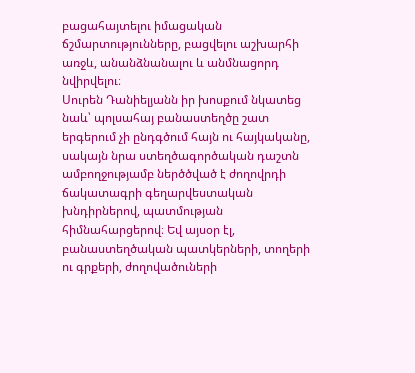բացահայտելու իմացական ճշմարտությունները, բացվելու աշխարհի առջև, անանձնանալու և անմնացորդ նվիրվելու։
Սուրեն Դանիելյանն իր խոսքում նկատեց նաև՝ պոլսահայ բանաստեղծը շատ երգերում չի ընդգծում հայն ու հայկականը, սակայն նրա ստեղծագործական դաշտն ամբողջությամբ ներծծված է ժողովրդի ճակատագրի գեղարվեստական խնդիրներով, պատմության հիմնահարցերով։ Եվ այսօր էլ, բանաստեղծական պատկերների, տողերի ու գրքերի, ժողովածուների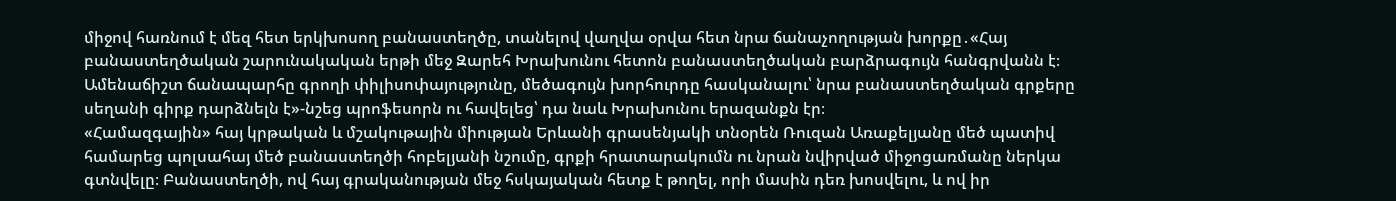միջով հառնում է մեզ հետ երկխոսող բանաստեղծը, տանելով վաղվա օրվա հետ նրա ճանաչողության խորքը․«Հայ բանաստեղծական շարունակական երթի մեջ Զարեհ Խրախունու հետոն բանաստեղծական բարձրագույն հանգրվանն է։ Ամենաճիշտ ճանապարհը գրողի փիլիսոփայությունը, մեծագույն խորհուրդը հասկանալու՝ նրա բանաստեղծական գրքերը սեղանի գիրք դարձնելն է»-նշեց պրոֆեսորն ու հավելեց՝ դա նաև Խրախունու երազանքն էր։
«Համազգային» հայ կրթական և մշակութային միության Երևանի գրասենյակի տնօրեն Ռուզան Առաքելյանը մեծ պատիվ համարեց պոլսահայ մեծ բանաստեղծի հոբելյանի նշումը, գրքի հրատարակումն ու նրան նվիրված միջոցառմանը ներկա գտնվելը։ Բանաստեղծի, ով հայ գրականության մեջ հսկայական հետք է թողել, որի մասին դեռ խոսվելու, և ով իր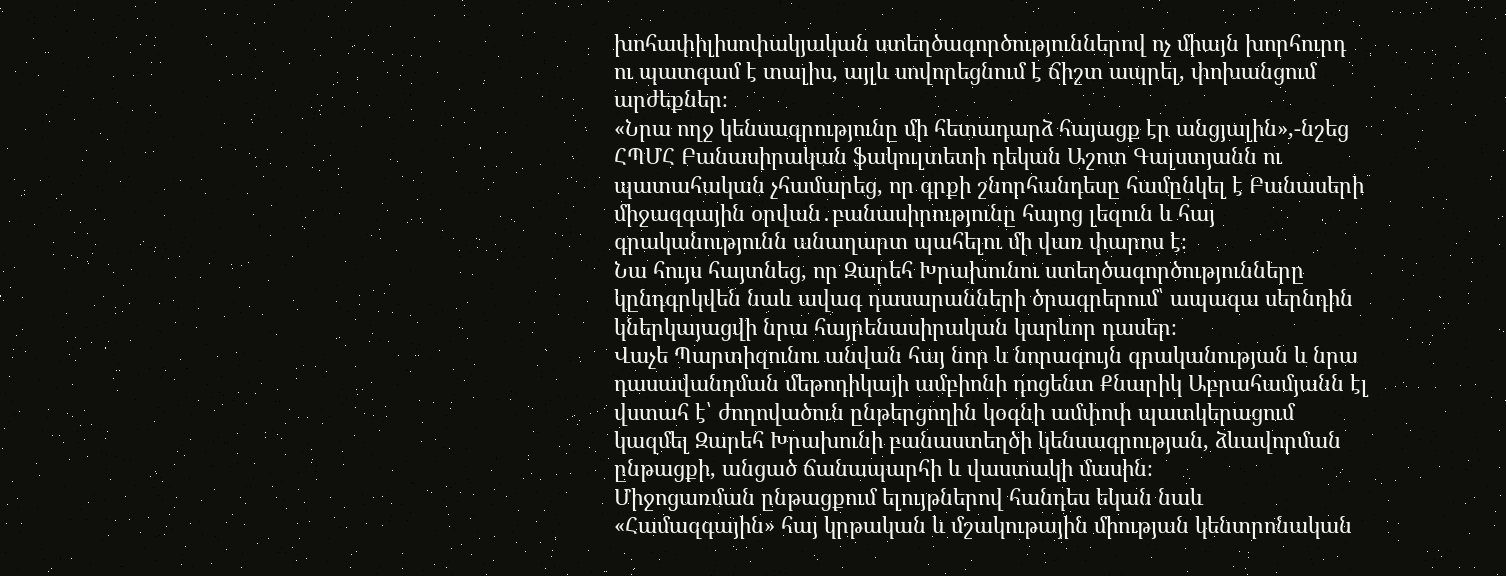խոհափիլիսոփակյական ստեղծագործություններով ոչ միայն խորհուրդ ու պատգամ է տալիս, այլև սովորեցնում է ճիշտ ապրել, փոխանցում արժեքներ։
«Նրա ողջ կենսագրությունը մի հետադարձ հայացք էր անցյալին»,-նշեց ՀՊՄՀ Բանասիրական ֆակուլտետի դեկան Աշոտ Գալստյանն ու պատահական չհամարեց, որ գրքի շնորհանդեսը համընկել է Բանասերի միջազգային օրվան․բանասիրությունը հայոց լեզուն և հայ գրականությունն անաղարտ պահելու մի վառ փարոս է։
Նա հույս հայտնեց, որ Զարեհ Խրախունու ստեղծագործությունները կընդգրկվեն նաև ավագ դասարանների ծրագրերում՝ ապագա սերնդին կներկայացվի նրա հայրենասիրական կարևոր դասեր։
Վաչե Պարտիզունու անվան հայ նոր և նորագույն գրականության և նրա դասավանդման մեթոդիկայի ամբիոնի դոցենտ Քնարիկ Աբրահամյանն էլ վստահ է՝ ժողովածուն ընթերցողին կօգնի ամփոփ պատկերացում կազմել Զարեհ Խրախունի բանաստեղծի կենսագրության, ձևավորման ընթացքի, անցած ճանապարհի և վաստակի մասին։
Միջոցառման ընթացքում ելույթներով հանդես եկան նաև «Համազգային» հայ կրթական և մշակութային միության կենտրոնական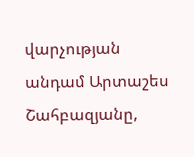վարչության անդամ Արտաշես Շահբազյանը,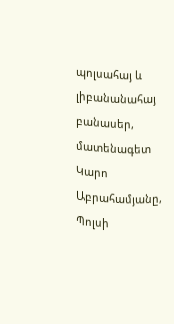պոլսահայ և լիբանանահայ բանասեր, մատենագետ Կարո Աբրահամյանը, Պոլսի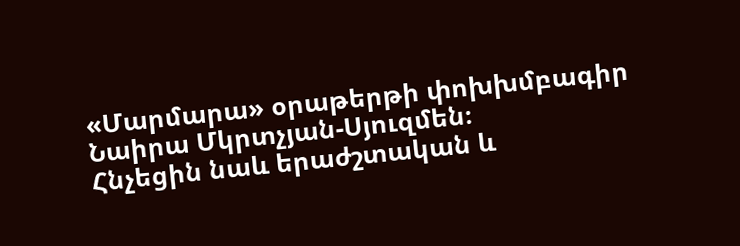«Մարմարա» օրաթերթի փոխխմբագիր Նաիրա Մկրտչյան-Սյուզմեն։
Հնչեցին նաև երաժշտական և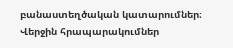բանաստեղծական կատարումներ։
Վերջին հրապարակումներ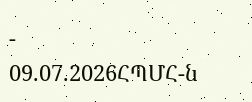-
09.07.2026ՀՊՄՀ-ն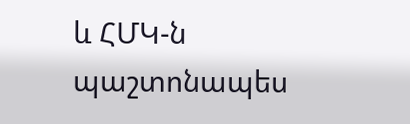և ՀՄԿ-ն պաշտոնապես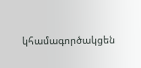կհամագործակցեն